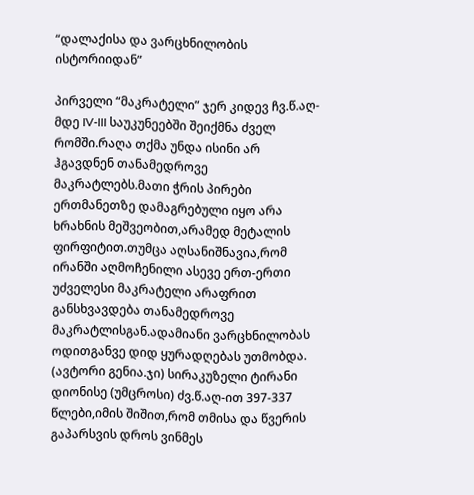“დალაქისა და ვარცხნილობის ისტორიიდან”

პირველი “მაკრატელი” ჯერ კიდევ ჩვ.წ.აღ-მდე IV-III საუკუნეებში შეიქმნა ძველ რომში.რაღა თქმა უნდა ისინი არ ჰგავდნენ თანამედროვე მაკრატლებს.მათი ჭრის პირები ერთმანეთზე დამაგრებული იყო არა ხრახნის მეშვეობით,არამედ მეტალის ფირფიტით.თუმცა აღსანიშნავია,რომ ირანში აღმოჩენილი ასევე ერთ-ერთი უძველესი მაკრატელი არაფრით განსხვავდება თანამედროვე მაკრატლისგან.ადამიანი ვარცხნილობას ოდითგანვე დიდ ყურადღებას უთმობდა. (ავტორი გენია.ჯი) სირაკუზელი ტირანი დიონისე (უმცროსი) ძვ.წ.აღ-ით 397-337 წლები,იმის შიშით,რომ თმისა და წვერის გაპარსვის დროს ვინმეს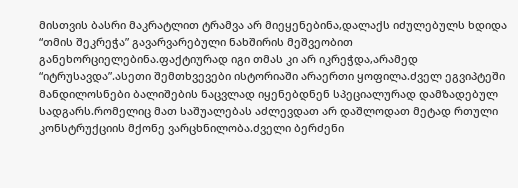მისთვის ბასრი მაკრატლით ტრამვა არ მიეყენებინა,დალაქს იძულებულს ხდიდა “თმის შეკრეჭა” გავარვარებული ნახშირის მეშვეობით განეხორციელებინა.ფაქტიურად იგი თმას კი არ იკრეჭდა,არამედ “იტრუსავდა”.ასეთი შემთხვევები ისტორიაში არაერთი ყოფილა.ძველ ეგვიპტეში მანდილოსნები ბალიშების ნაცვლად იყენებდნენ სპეციალურად დამზადებულ სადგარს.რომელიც მათ საშუალებას აძლევდათ არ დაშლოდათ მეტად რთული კონსტრუქციის მქონე ვარცხნილობა.ძველი ბერძენი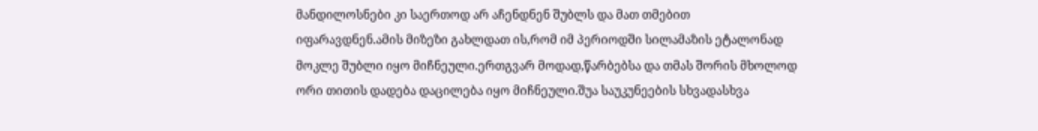მანდილოსნები კი საერთოდ არ აჩენდნენ შუბლს და მათ თმებით იფარავდნენ.ამის მიზეზი გახლდათ ის,რომ იმ პერიოდში სილამაზის ეტალონად მოკლე შუბლი იყო მიჩნეული.ერთგვარ მოდად,წარბებსა და თმას შორის მხოლოდ ორი თითის დადება დაცილება იყო მიჩნეული.შუა საუკუნეების სხვადასხვა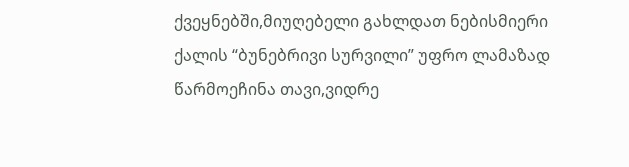ქვეყნებში,მიუღებელი გახლდათ ნებისმიერი ქალის “ბუნებრივი სურვილი” უფრო ლამაზად წარმოეჩინა თავი,ვიდრე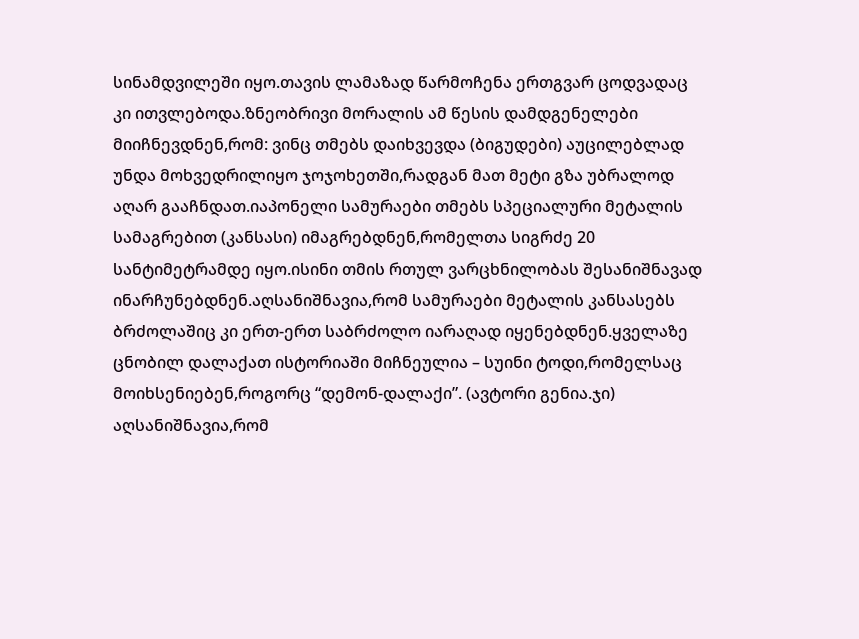სინამდვილეში იყო.თავის ლამაზად წარმოჩენა ერთგვარ ცოდვადაც კი ითვლებოდა.ზნეობრივი მორალის ამ წესის დამდგენელები მიიჩნევდნენ,რომ: ვინც თმებს დაიხვევდა (ბიგუდები) აუცილებლად უნდა მოხვედრილიყო ჯოჯოხეთში,რადგან მათ მეტი გზა უბრალოდ აღარ გააჩნდათ.იაპონელი სამურაები თმებს სპეციალური მეტალის სამაგრებით (კანსასი) იმაგრებდნენ,რომელთა სიგრძე 20 სანტიმეტრამდე იყო.ისინი თმის რთულ ვარცხნილობას შესანიშნავად ინარჩუნებდნენ.აღსანიშნავია,რომ სამურაები მეტალის კანსასებს ბრძოლაშიც კი ერთ-ერთ საბრძოლო იარაღად იყენებდნენ.ყველაზე ცნობილ დალაქათ ისტორიაში მიჩნეულია – სუინი ტოდი,რომელსაც მოიხსენიებენ,როგორც “დემონ-დალაქი”. (ავტორი გენია.ჯი) აღსანიშნავია,რომ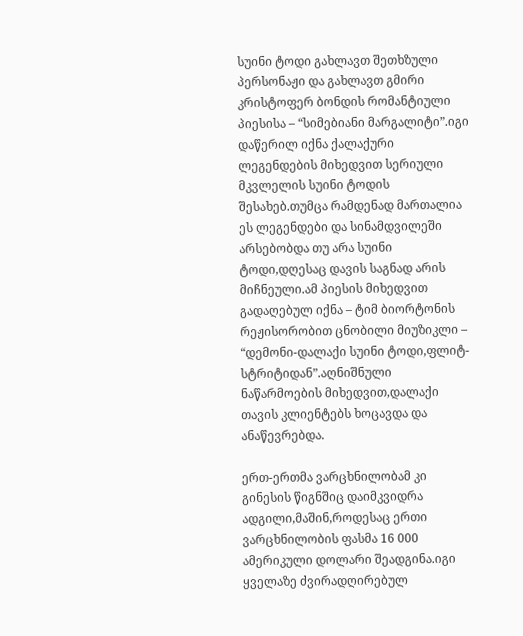სუინი ტოდი გახლავთ შეთხზული პერსონაჟი და გახლავთ გმირი კრისტოფერ ბონდის რომანტიული პიესისა – “სიმებიანი მარგალიტი”.იგი დაწერილ იქნა ქალაქური ლეგენდების მიხედვით სერიული მკვლელის სუინი ტოდის შესახებ.თუმცა რამდენად მართალია ეს ლეგენდები და სინამდვილეში არსებობდა თუ არა სუინი ტოდი,დღესაც დავის საგნად არის მიჩნეული.ამ პიესის მიხედვით გადაღებულ იქნა – ტიმ ბიორტონის რეჟისორობით ცნობილი მიუზიკლი – “დემონი-დალაქი სუინი ტოდი,ფლიტ-სტრიტიდან”.აღნიშნული ნაწარმოების მიხედვით,დალაქი თავის კლიენტებს ხოცავდა და ანაწევრებდა.

ერთ-ერთმა ვარცხნილობამ კი გინესის წიგნშიც დაიმკვიდრა ადგილი,მაშინ,როდესაც ერთი ვარცხნილობის ფასმა 16 000 ამერიკული დოლარი შეადგინა.იგი ყველაზე ძვირადღირებულ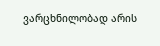ვარცხნილობად არის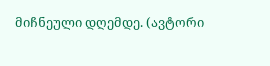მიჩნეული დღემდე. (ავტორი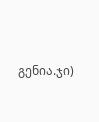გენია.ჯი)